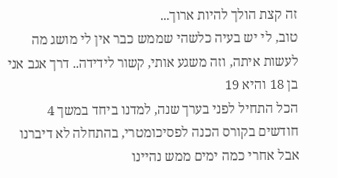זה קצת הולך להיות ארוך...
טוב, לי יש בעיה כלשהי שממש כבר אין לי מושג מה לעשות איתה, וזה משגע אותי, קשור לידידה.. דרך אגב אני בן 18 והיא 19
הכל התחיל לפני בערך שנה, למדנו ביחד במשך 4 חודשים בקורס הכנה לפסיכומטרי, בהתחלה לא דיברנו אבל אחרי כמה ימים ממש נהיינו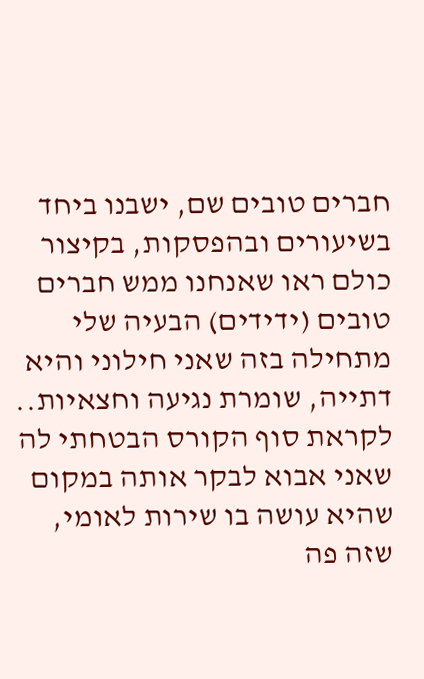חברים טובים שם, ישבנו ביחד בשיעורים ובהפסקות, בקיצור כולם ראו שאנחנו ממש חברים טובים (ידידים) הבעיה שלי מתחילה בזה שאני חילוני והיא דתייה, שומרת נגיעה וחצאיות.. לקראת סוף הקורס הבטחתי לה שאני אבוא לבקר אותה במקום שהיא עושה בו שירות לאומי, שזה פה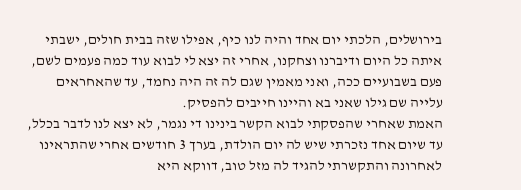בירושלים, הלכתי יום אחד והיה לנו כיף, אפילו שזה בבית חולים, ישבתי איתה כל היום ודיברנו וצחקנו, אחרי זה יצא לי לבוא עוד כמה פעמים לשם, פעם בשבועיים ככה, ואני מאמין שגם לה זה היה נחמד, עד שהאחראים עלייה שם גילו שאני בא והיינו חייבים להפסיק.
האמת שאחרי שהפסקתי לבוא הקשר בינינו די נגמר, לא יצא לנו לדבר בכלל, עד שיום אחד נזכרתי שיש לה יום הולדת, בערך 3 חודשים אחרי שהתראינו לאחרונה והתקשרתי להגיד לה מזל טוב, דווקא היא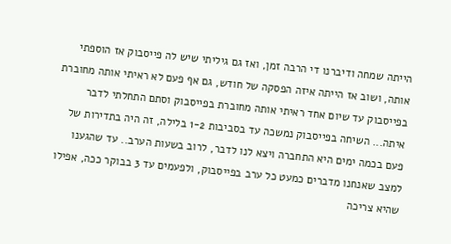הייתה שמחה ודיברנו די הרבה זמן, ואז גם גיליתי שיש לה פייסבוק אז הוספתי אותה, ושוב אז הייתה איזה הפסקה של חודש, גם אף פעם לא ראיתי אותה מחוברת בפייסבוק עד שיום אחד ראיתי אותה מחוברת בפייסבוק וסתם התחלתי לדבר איתה... השיחה בפייסבוק נמשכה עד בסביבות 1-2 בלילה, זה היה בתדירות של פעם בכמה ימים היא התחברה ויצא לנו לדבר, לרוב בשעות הערב.. עד שהגענו למצב שאנחנו מדברים כמעט כל ערב בפייסבוק, ולפעמים עד 3 בבוקר ככה, אפילו שהיא צריכה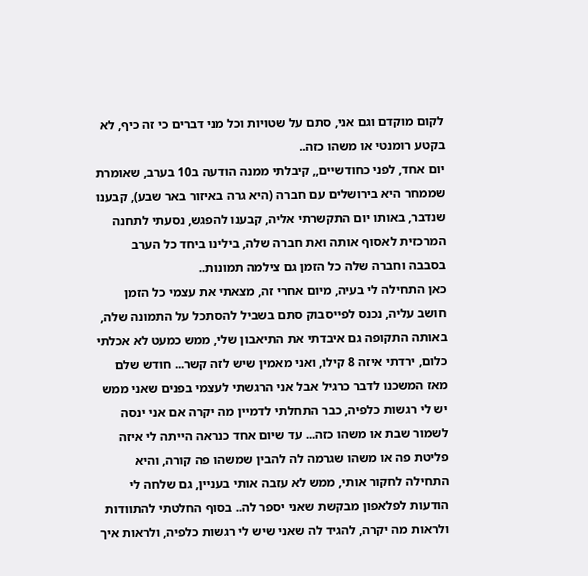לקום מוקדם וגם אני, סתם על שטויות וכל מני דברים כי זה כיף, לא בקטע רומנטי או משהו כזה..
יום אחד, לפני כחודשיים,, קיבלתי ממנה הודעה ב10 בערב, שאומרת שממחר היא בירושלים עם חברה (היא גרה באיזור באר שבע), קבענו שנדבר, באותו יום התקשרתי אליה, קבענו להפגש, נסעתי לתחנה המרכזית לאסוף אותה ואת חברה שלה, בילינו ביחד כל הערב בסבבה וחברה שלה כל הזמן גם צילמה תמונות..
כאן התחילה לי בעיה, מיום אחרי זה, מצאתי את עצמי כל הזמן חושב עליה, נכנס לפייסבוק סתם בשביל להסתכל על התמונה שלה, באותה התקופה גם איבדתי את התיאבון שלי, ממש כמעט לא אכלתי כלום, ירדתי איזה 8 קילו, ואני מאמין שיש לזה קשר... חודש שלם מאז המשכנו לדבר כרגיל אבל אני הרגשתי לעצמי בפנים שאני ממש יש לי רגשות כלפיה, כבר התחלתי לדמיין מה יקרה אם אני ינסה לשמור שבת או משהו כזה... עד שיום אחד כנראה הייתה לי איזה פליטת פה או משהו שגרמה לה להבין שמשהו פה קורה, והיא התחילה לחקור אותי, ממש לא עזבה אותי בעניין, גם שלחה לי הודעות לפלאפון מבקשת שאני יספר לה.. בסוף החלטתי להתוודות ולראות מה יקרה, להגיד לה שאני שיש לי רגשות כלפיה, ולראות איך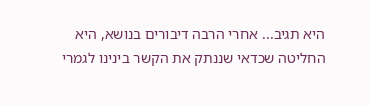היא תגיב... אחרי הרבה דיבורים בנושא, היא החליטה שכדאי שננתק את הקשר בינינו לגמרי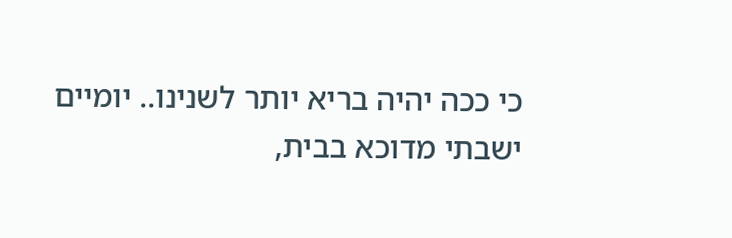כי ככה יהיה בריא יותר לשנינו.. יומיים ישבתי מדוכא בבית,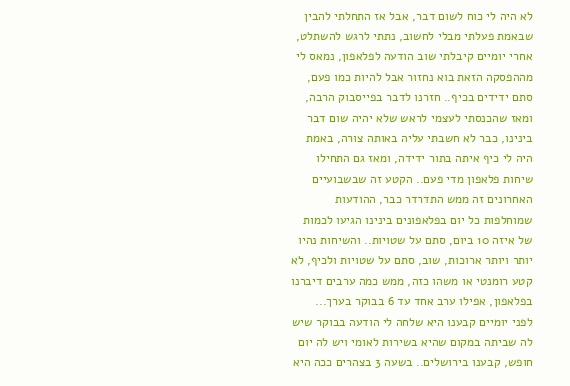לא היה לי כוח לשום דבר, אבל אז התחלתי להבין שבאמת פעלתי מבלי לחשוב, נתתי לרגש להשתלט, אחרי יומיים קיבלתי שוב הודעה לפלאפון, נמאס לי מההפסקה הזאת בוא נחזור אבל להיות כמו פעם, סתם ידידים בכיף.. חזרנו לדבר בפייסבוק הרבה, ומאז שהכנסתי לעצמי לראש שלא יהיה שום דבר בינינו, כבר לא חשבתי עליה באותה צורה, באמת היה לי כיף איתה בתור ידידה, ומאז גם התחילו שיחות פלאפון מדי פעם.. הקטע זה שבשבועיים האחרונים זה ממש התדרדר כבר, ההודעות שמוחלפות כל יום בפלאפונים בינינו הגיעו לכמות של איזה 10 ביום, סתם על שטויות.. והשיחות נהיו יותר ויותר ארוכות, שוב, סתם על שטויות ולכיף, לא קטע רומנטי או משהו כזה, ממש כמה ערבים דיברנו בפלאפון, אפילו ערב אחד עד 6 בבוקר בערך...
לפני יומיים קבענו היא שלחה לי הודעה בבוקר שיש לה שביתה במקום שהיא בשירות לאומי ויש לה יום חופש, קבענו בירושלים.. בשעה 3 בצהרים ככה היא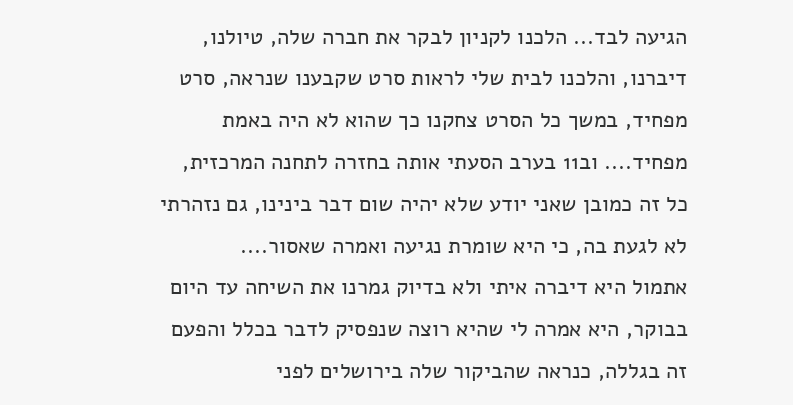הגיעה לבד... הלכנו לקניון לבקר את חברה שלה, טיולנו, דיברנו, והלכנו לבית שלי לראות סרט שקבענו שנראה, סרט מפחיד, במשך כל הסרט צחקנו כך שהוא לא היה באמת מפחיד.... וב11 בערב הסעתי אותה בחזרה לתחנה המרכזית, כל זה כמובן שאני יודע שלא יהיה שום דבר בינינו, גם נזהרתי לא לגעת בה, כי היא שומרת נגיעה ואמרה שאסור....
אתמול היא דיברה איתי ולא בדיוק גמרנו את השיחה עד היום בבוקר, היא אמרה לי שהיא רוצה שנפסיק לדבר בכלל והפעם זה בגללה, כנראה שהביקור שלה בירושלים לפני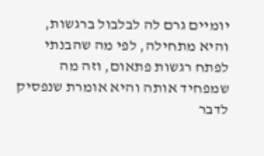יומיים גרם לה לבלבול ברגשות, והיא מתחילה, לפי מה שהבנתי לפתח רגשות פתאום, וזה מה שמפחיד אותה והיא אומרת שנפסיק לדבר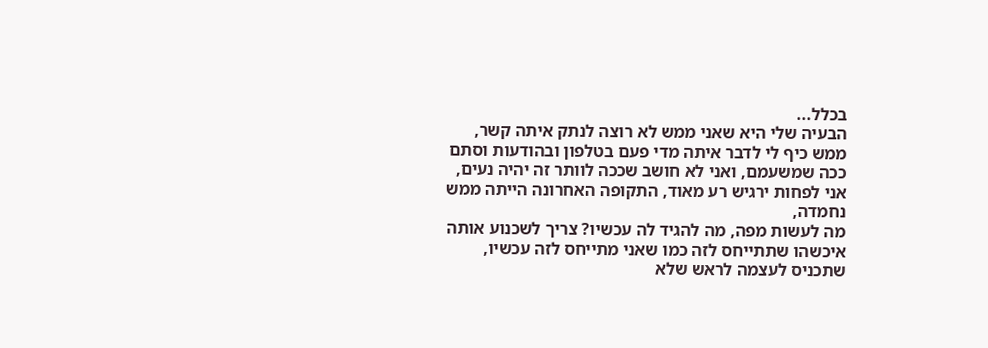בכלל...
הבעיה שלי היא שאני ממש לא רוצה לנתק איתה קשר, ממש כיף לי לדבר איתה מדי פעם בטלפון ובהודעות וסתם ככה שמשעמם, ואני לא חושב שככה לוותר זה יהיה נעים, אני לפחות ירגיש רע מאוד, התקופה האחרונה הייתה ממש נחמדה,
מה לעשות מפה, מה להגיד לה עכשיו? צריך לשכנוע אותה איכשהו שתתייחס לזה כמו שאני מתייחס לזה עכשיו, שתכניס לעצמה לראש שלא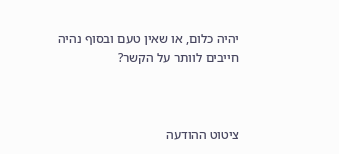יהיה כלום, או שאין טעם ובסוף נהיה חייבים לוותר על הקשר?



ציטוט ההודעה